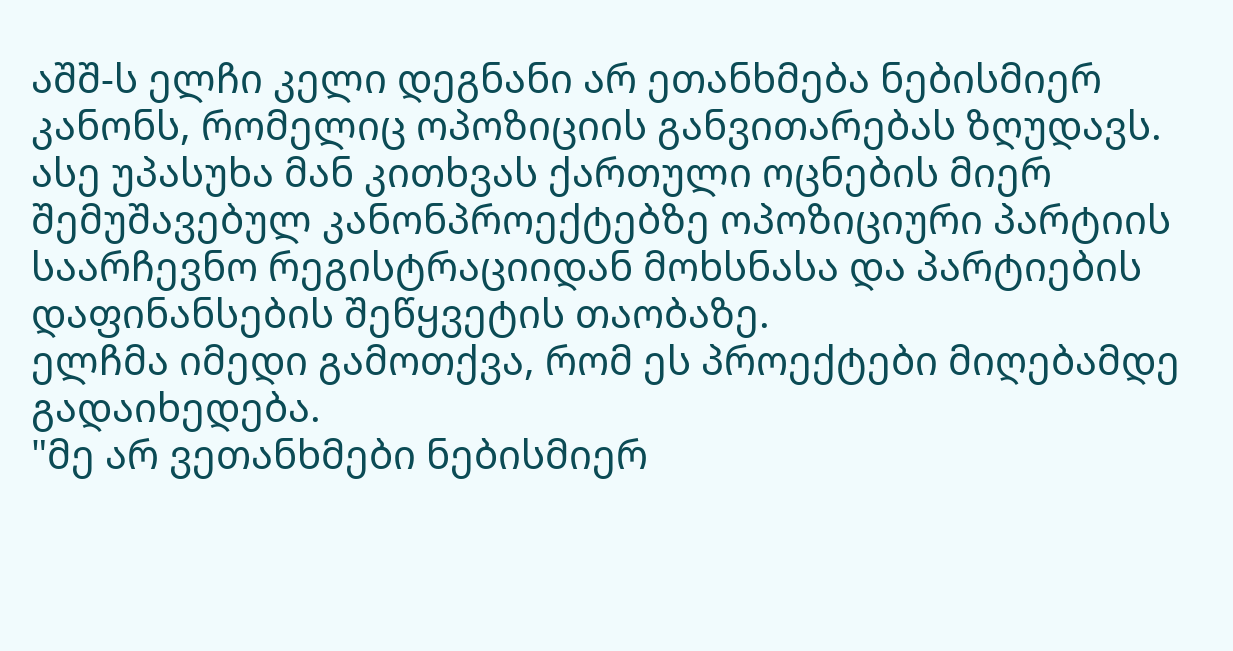აშშ-ს ელჩი კელი დეგნანი არ ეთანხმება ნებისმიერ კანონს, რომელიც ოპოზიციის განვითარებას ზღუდავს. ასე უპასუხა მან კითხვას ქართული ოცნების მიერ შემუშავებულ კანონპროექტებზე ოპოზიციური პარტიის საარჩევნო რეგისტრაციიდან მოხსნასა და პარტიების დაფინანსების შეწყვეტის თაობაზე.
ელჩმა იმედი გამოთქვა, რომ ეს პროექტები მიღებამდე გადაიხედება.
"მე არ ვეთანხმები ნებისმიერ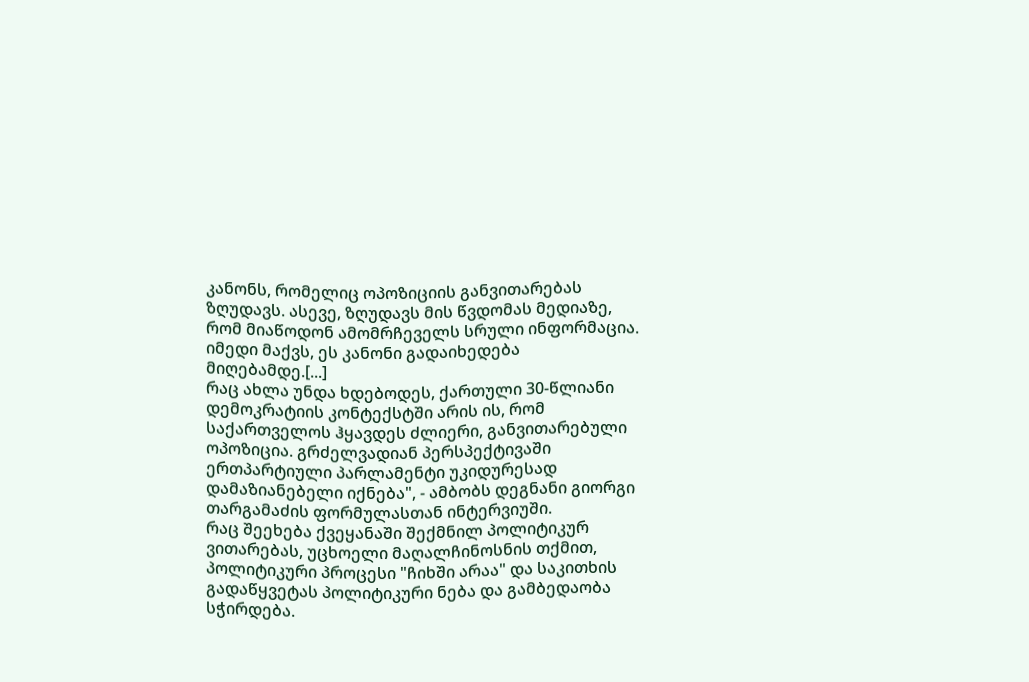კანონს, რომელიც ოპოზიციის განვითარებას ზღუდავს. ასევე, ზღუდავს მის წვდომას მედიაზე, რომ მიაწოდონ ამომრჩეველს სრული ინფორმაცია. იმედი მაქვს, ეს კანონი გადაიხედება მიღებამდე.[...]
რაც ახლა უნდა ხდებოდეს, ქართული 30-წლიანი დემოკრატიის კონტექსტში არის ის, რომ საქართველოს ჰყავდეს ძლიერი, განვითარებული ოპოზიცია. გრძელვადიან პერსპექტივაში ერთპარტიული პარლამენტი უკიდურესად დამაზიანებელი იქნება", - ამბობს დეგნანი გიორგი თარგამაძის ფორმულასთან ინტერვიუში.
რაც შეეხება ქვეყანაში შექმნილ პოლიტიკურ ვითარებას, უცხოელი მაღალჩინოსნის თქმით, პოლიტიკური პროცესი "ჩიხში არაა" და საკითხის გადაწყვეტას პოლიტიკური ნება და გამბედაობა სჭირდება.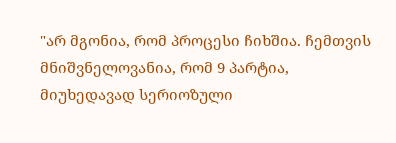"არ მგონია, რომ პროცესი ჩიხშია. ჩემთვის მნიშვნელოვანია, რომ 9 პარტია, მიუხედავად სერიოზული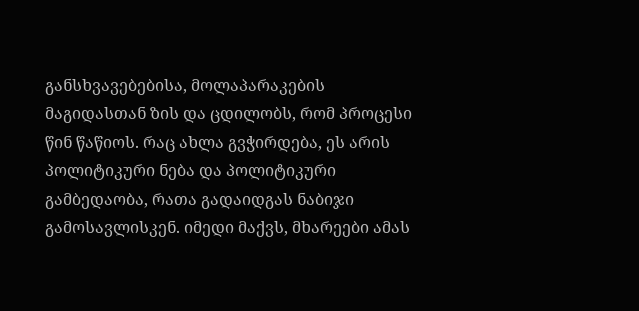განსხვავებებისა, მოლაპარაკების მაგიდასთან ზის და ცდილობს, რომ პროცესი წინ წაწიოს. რაც ახლა გვჭირდება, ეს არის პოლიტიკური ნება და პოლიტიკური გამბედაობა, რათა გადაიდგას ნაბიჯი გამოსავლისკენ. იმედი მაქვს, მხარეები ამას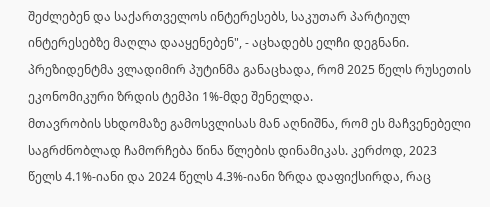შეძლებენ და საქართველოს ინტერესებს, საკუთარ პარტიულ ინტერესებზე მაღლა დააყენებენ", - აცხადებს ელჩი დეგნანი.
პრეზიდენტმა ვლადიმირ პუტინმა განაცხადა, რომ 2025 წელს რუსეთის ეკონომიკური ზრდის ტემპი 1%-მდე შენელდა.
მთავრობის სხდომაზე გამოსვლისას მან აღნიშნა, რომ ეს მაჩვენებელი საგრძნობლად ჩამორჩება წინა წლების დინამიკას. კერძოდ, 2023 წელს 4.1%-იანი და 2024 წელს 4.3%-იანი ზრდა დაფიქსირდა, რაც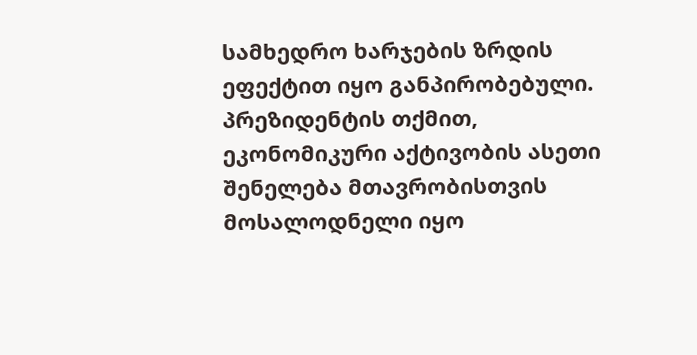სამხედრო ხარჯების ზრდის ეფექტით იყო განპირობებული.
პრეზიდენტის თქმით, ეკონომიკური აქტივობის ასეთი შენელება მთავრობისთვის მოსალოდნელი იყო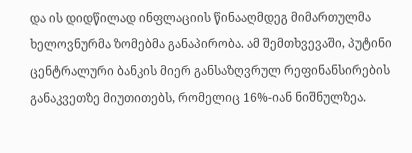და ის დიდწილად ინფლაციის წინააღმდეგ მიმართულმა ხელოვნურმა ზომებმა განაპირობა. ამ შემთხვევაში, პუტინი ცენტრალური ბანკის მიერ განსაზღვრულ რეფინანსირების განაკვეთზე მიუთითებს, რომელიც 16%-იან ნიშნულზეა.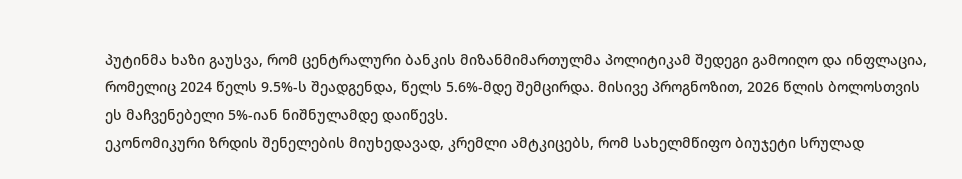პუტინმა ხაზი გაუსვა, რომ ცენტრალური ბანკის მიზანმიმართულმა პოლიტიკამ შედეგი გამოიღო და ინფლაცია, რომელიც 2024 წელს 9.5%-ს შეადგენდა, წელს 5.6%-მდე შემცირდა. მისივე პროგნოზით, 2026 წლის ბოლოსთვის ეს მაჩვენებელი 5%-იან ნიშნულამდე დაიწევს.
ეკონომიკური ზრდის შენელების მიუხედავად, კრემლი ამტკიცებს, რომ სახელმწიფო ბიუჯეტი სრულად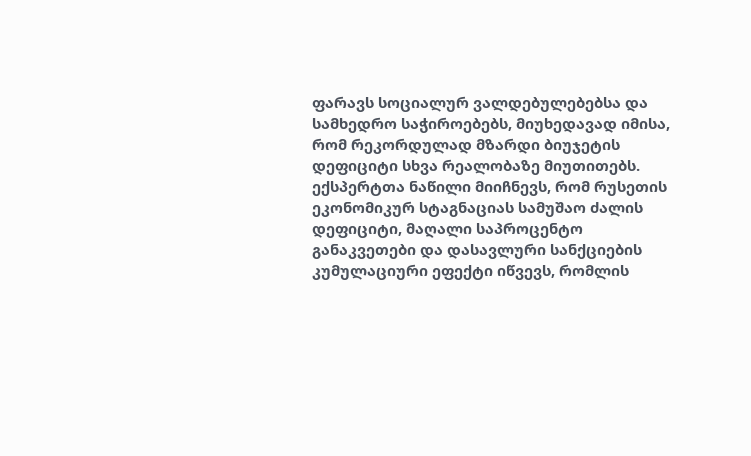ფარავს სოციალურ ვალდებულებებსა და სამხედრო საჭიროებებს, მიუხედავად იმისა, რომ რეკორდულად მზარდი ბიუჯეტის დეფიციტი სხვა რეალობაზე მიუთითებს.
ექსპერტთა ნაწილი მიიჩნევს, რომ რუსეთის ეკონომიკურ სტაგნაციას სამუშაო ძალის დეფიციტი, მაღალი საპროცენტო განაკვეთები და დასავლური სანქციების კუმულაციური ეფექტი იწვევს, რომლის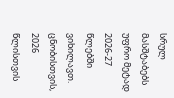სრულ მასშტაბებს უფრო მეტად 2026-27 წლებში ვიხილავთ.
ცნობისთვის, 2026 წლისთვის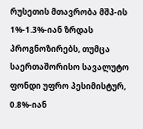რუსეთის მთავრობა მშპ-ის 1%-1.3%-იან ზრდას პროგნოზირებს, თუმცა საერთაშორისო სავალუტო ფონდი უფრო პესიმისტურ, 0.8%-იან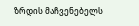ზრდის მაჩვენებელს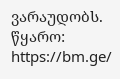ვარაუდობს.
წყარო: https://bm.ge/